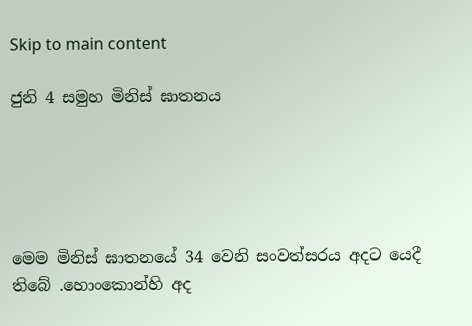Skip to main content

ජුනි 4 සමුහ මිනිස් ඝාතනය





මෙම මිනිස් ඝාතනයේ 34 වෙනි සංවත්සරය අදට යෙදී තිබේ .හොංකොන්හි අද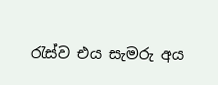රැස්ව එය සැමරු අය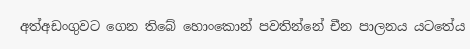අත්අඩංගුවට ගෙන තිබේ හොංකොන් පවතින්නේ චීන පාලනය යටතේය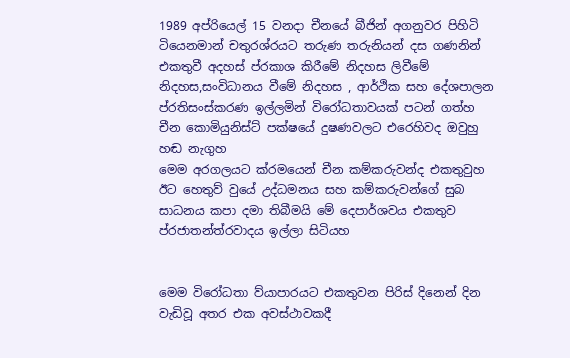1989 අප්රියෙල් 15 වනදා චීනයේ බීජින් අගනුවර පිහිටි ටියෙනමාන් චතුරශ්රයට තරුණ තරුනියන් දස ගණනින් එකතුවී අදහස් ප්රකාශ කිරීමේ නිදහස ලිවීමේ නිදහස,සංවිධානය වීමේ නිදහස , ආර්ථික සහ දේශපාලන ප්රතිසංස්කරණ ඉල්ලමින් විරෝධතාවයක් පටන් ගත්හ චීන කොමියුනිස්ට් පක්ෂයේ දුෂණවලට එරෙහිවද ඔවුහු හඬ නැගුහ
මෙම අරගලයට ක්රමයෙන් චීන කම්කරුවන්ද එකතුවුහ ඊට හෙතුව් වුයේ උද්ධමනය සහ කම්කරුවන්ගේ සුබ සාධනය කපා දමා තිබීමයි මේ දෙපාර්ශවය එකතුව ප්රජාතන්ත්රවාදය ඉල්ලා සිටියහ


මෙම විරෝධතා ව්යාපාරයට එකතුවන පිරිස් දිනෙන් දින වැඩිවූ අතර එක අවස්ථාවකදී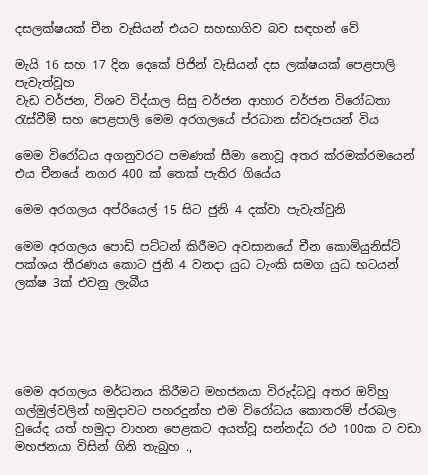දසලක්ෂයක් චීන වැසියන් එයට සහභාගිව බව සඳහන් වේ

මැයි 16 සහ 17 දින දෙකේ පිජින් වැසියන් දස ලක්ෂයක් පෙළපාලි පැවැත්වූහ
වැඩ වර්ජන, විශව විද්යාල සිසු වර්ජන ආහාර වර්ජන විරෝධතා රැස්වීම් සහ පෙළපාලි මෙම අරගලයේ ප්රධාන ස්වරූපයන් විය

මෙම විරෝධය අගනුවරට පමණක් සීමා නොවූ අතර ක්රමක්රමයෙන් එය චීනයේ නගර 400 ක් තෙක් පැතිර ගියේය

මෙම අරගලය අප්රියෙල් 15 සිට ජුනි 4 දක්වා පැවැත්වුනි

මෙම අරගලය පොඩි පට්ටන් කිරීමට අවසානයේ චීන කොමියුනිස්ට් පක්ශය තීරණය කොට ජුනි 4 වනදා යුධ ටැංකි සමග යුධ භටයන් ලක්ෂ 3ක් එවනු ලැබීය





මෙම අරගලය මර්ධනය කිරීමට මහජනයා විරුද්ධවූ අතර ඔව්හු ගල්මුල්වලින් හමුදාවට පහරදුන්හ එම විරෝධය කොතරම් ප්රබල වුයේද යත් හමුදා වාහන පෙළකට අයත්වූ සන්නද්ධ රථ 100ක ට වඩා මහජනයා විසින් ගිනි තැබුහ .,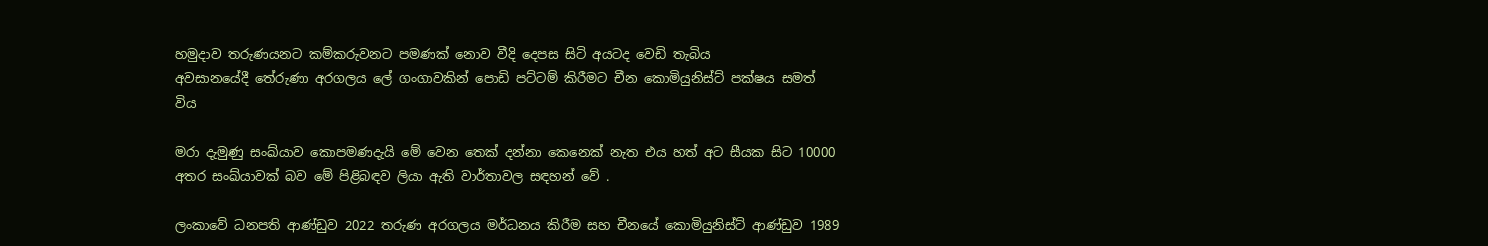හමුදාව තරුණයනට කම්කරුවනට පමණක් නොව වීදි දෙපස සිටි අයටද වෙඩි තැබිය
අවසානයේදී තේරුණා අරගලය ලේ ගංගාවකින් පොඩි පට්ටම් කිරීමට චීන කොමියුනිස්ට් පක්ෂය සමත් විය

මරා දැමුණු සංඛ්යාව කොපමණදැයි මේ වෙන තෙක් දන්නා කෙනෙක් නැත එය හත් අට සීයක සිට 10000 අතර සංඛ්යාවක් බව මේ පිළිබඳව ලියා ඇති වාර්තාවල සඳහන් වේ .

ලංකාවේ ධනපති ආණ්ඩුව 2022 තරුණ අරගලය මර්ධනය කිරීම සහ චීනයේ කොමියුනිස්ට් ආණ්ඩුව 1989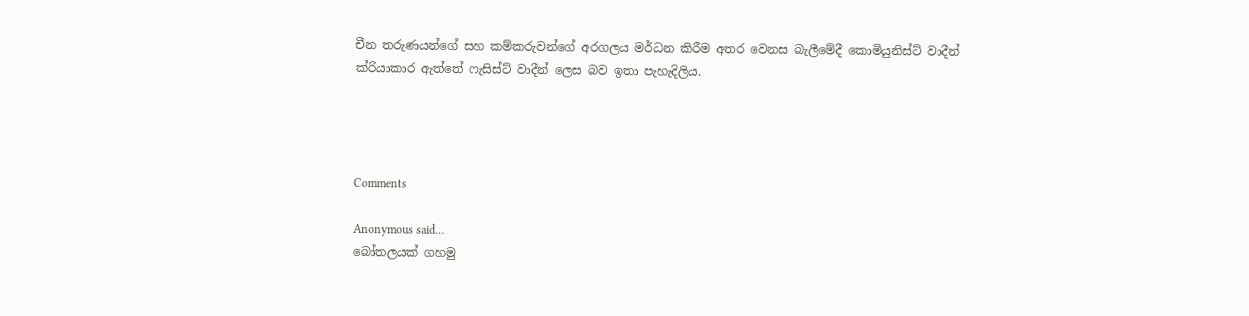චීන තරුණයන්ගේ සහ කම්කරුවන්ගේ අරගලය මර්ධන කිරීම අතර වෙනස බැලීමේදී කොමියුනිස්ට් වාදීන් ක්රියාකාර ඇත්තේ ෆැසිස්ට් වාදීන් ලෙස බව ඉතා පැහැදිලිය.




Comments

Anonymous said…
බෝතලයක් ගහමු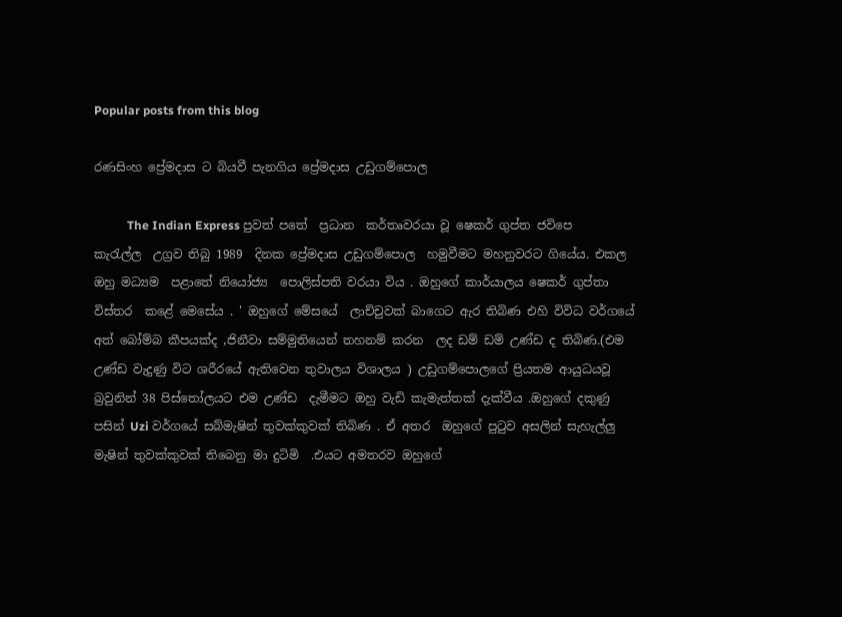Popular posts from this blog

රණසිංහ ප්‍රේමදාස ට බියවී පැනගිය ප්‍රේමදාස උඩුගම්පොල

           The Indian Express පුවත් පතේ  ප්‍රධාන  කර්තෘවරයා වූ ෂෙකර් ගුප්ත ජවිපෙ  කැරැල්ල  උග්‍රව තිබු 1989  දිනක ප්‍රේමදාස උඩුගම්පොල  හමුවීමට මහනුවරට ගියේය. එකල ඔහු මධ්‍යම  පළාතේ නියෝජ්‍ය  පොලිස්පති වරයා විය . ඔහුගේ කාර්යාලය ෂෙකර් ගුප්තා   විස්තර  කළේ මෙසේය . ' ඔහුගේ මේසයේ  ලාච්චුවක් බාගෙට ඇර තිබිණ එහි විවිධ වර්ගයේ අත් බෝම්බ කීපයක්ද ,ජිනීවා සම්මුතියෙන් තහනම් කරන  ලද ඩම් ඩම් උණ්ඩ ද තිබිණ.(එම උණ්ඩ වැදුණු විට ශරීරයේ ඇතිවෙන තුවාලය විශාලය ) උඩුගම්පොලගේ ප්‍රියතම ආයුධයවූ බ්‍රවුනින් 38 පිස්තෝලයට එම උණ්ඩ  දැමීමට ඔහු වැඩි කැමැත්තක් දැක්වීය .ඔහුගේ දකුණු පසින් Uzi වර්ගයේ සබ්මැෂින් තුවක්කුවක් තිබිණ . ඒ අතර  ඔහුගේ පුටුව අසලින් සැහැල්ලු මැෂින් තුවක්කුවක් තිබෙනු මා දුටිමි  .එයට අමතරව ඔහුගේ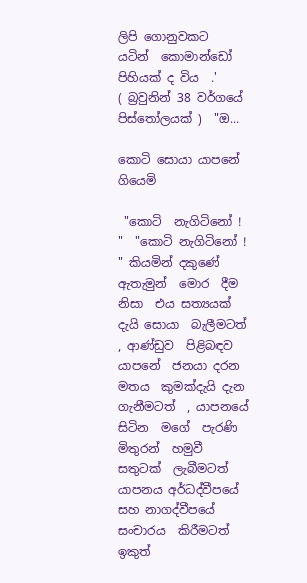ලිපි ගොනුවකට  යටින්  කොමාන්ඩෝ පිහියක් ද විය  .'                     ( බ්‍රවුනින් 38 වර්ගයේ පිස්තෝලයක් )  "ඔ...

කොටි සොයා යාපනේ ගියෙමි

 "කොටි  නැගිටිනෝ ! "  "කොටි නැගිටිනෝ ! " කියමින් දකුණේ ඇතැමුන්  මොර  දීම නිසා  එය සත්‍යයක් දැයි සොයා  බැලීමටත් , ආණ්ඩුව  පිළිබඳව  යාපනේ  ජනයා දරන  මතය  කුමක්දැයි දැන  ගැනීමටත්  , යාපනයේ සිටින  මගේ  පැරණි මිතුරන්  හමුවී සතුටක්  ලැබීමටත්  යාපනය අර්ධද්වීපයේ  සහ නාගද්වීපයේ  සංචාරය  කිරීමටත් ඉකුත්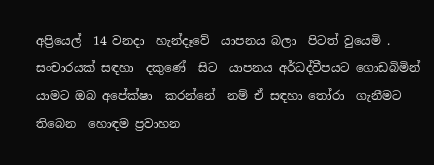අප්‍රියෙල්  14 වනදා  හැන්දෑවේ  යාපනය බලා  පිටත් වුයෙමි .  සංචාරයක් සඳහා  දකුණේ  සිට  යාපනය අර්ධද්වීපයට ගොඩබිමින්  යාමට ඔබ අපේක්ෂා  කරන්නේ  නම් ඒ සඳහා තෝරා  ගැනීමට  තිබෙන  හොඳම ප්‍රවාහන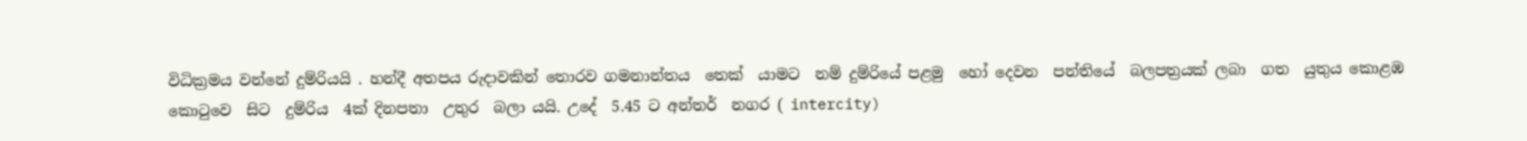විධික්‍රමය වන්නේ දුම්රියයි . හන්දී අතපය රුදාවකින් තොරව ගමනාන්තය  තෙක්  යාමට  නම් දුම්රියේ පළමු  හෝ දෙවන  පන්තියේ  බලපත්‍රයක් ලබා  ගත  යුතුය කොළඹ  කොටුවෙ  සිට  දුම්රිය  4ක් දිනපතා  උතුර  බලා යයි. උදේ  5.45 ට අන්තර්  නගර ( intercity)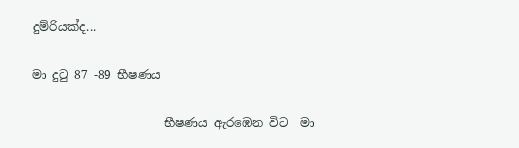දුම්රියක්ද...

මා දුටු 87 -89 භීෂණය

                      භීෂණය ඇරඹෙන විට  මා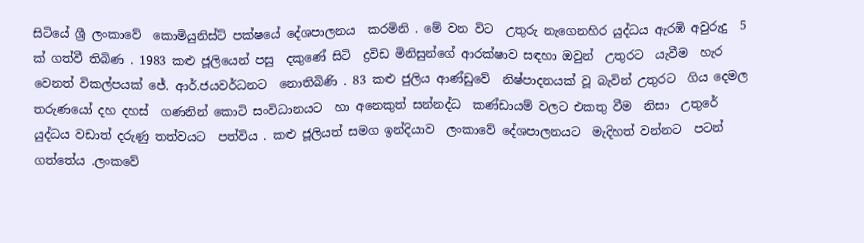සිටියේ ශ්‍රී ලංකාවේ  කොමියුනිස්ට් පක්ෂයේ දේශපාලනය  කරමිනි . මේ වන විට  උතුරු නැගෙනහිර යුද්ධය ඇරඹි අවුරුදු  5 ක් ගත්වී තිබිණ . 1983 කළු ජූලියෙන් පසු  දකුණේ සිටි  ද්‍රවිඩ මිනිසුන්ගේ ආරක්ෂාව සඳහා ඔවුන්  උතුරට  යැවීම  හැර වෙනත් විකල්පයක් ජේ. ආර්.ජයවර්ධනට  නොතිබිණි . 83 කළු ජුලිය ආණ්ඩුවේ  නිෂ්පාදනයක් වූ බැවින් උතුරට  ගිය දෙමල තරුණයෝ දහ දහස්  ගණනින් කොටි සංවිධානයට  හා අනෙකුත් සන්නද්ධ  කණ්ඩායම් වලට එකතු වීම  නිසා  උතුරේ  යුද්ධය වඩාත් දරුණු තත්වයට  පත්විය . කළු ජූලියත් සමග ඉන්දියාව  ලංකාවේ දේශපාලනයට  මැදිහත් වන්නට  පටන් ගත්තේය .ලංකවේ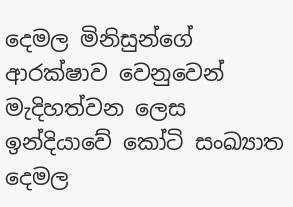දෙමල මිනිසුන්ගේ ආරක්ෂාව වෙනුවෙන්  මැදිහත්වන ලෙස  ඉන්දියාවේ කෝටි සංඛ්‍යාත දෙමල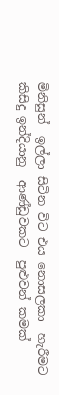මිනිසුන්  ඉල්ලා සිටින විට එය නොසලකා  හැරීමට කිසිදු ඉන්දියානු  ආණ්ඩුවකට  පුළුවන් කමක්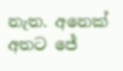නැත. අනෙක් අතට ජේ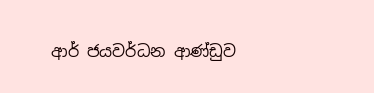ආර් ජයවර්ධන ආණ්ඩුව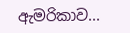ඇමරිකාව...